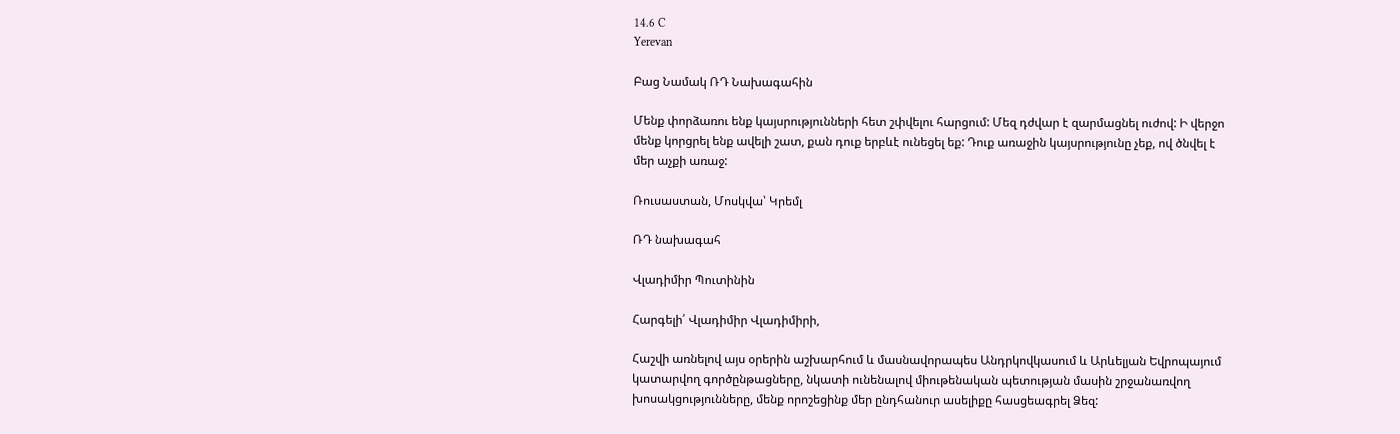14.6 C
Yerevan

Բաց Նամակ ՌԴ Նախագահին

Մենք փորձառու ենք կայսրությունների հետ շփվելու հարցում: Մեզ դժվար է զարմացնել ուժով: Ի վերջո մենք կորցրել ենք ավելի շատ, քան դուք երբևէ ունեցել եք: Դուք առաջին կայսրությունը չեք, ով ծնվել է մեր աչքի առաջ:

Ռուսաստան, Մոսկվա՝ Կրեմլ

ՌԴ նախագահ

Վլադիմիր Պուտինին

Հարգելի՛ Վլադիմիր Վլադիմիրի,

Հաշվի առնելով այս օրերին աշխարհում և մասնավորապես Անդրկովկասում և Արևելյան Եվրոպայում կատարվող գործընթացները, նկատի ունենալով միութենական պետության մասին շրջանառվող խոսակցությունները, մենք որոշեցինք մեր ընդհանուր ասելիքը հասցեագրել Ձեզ: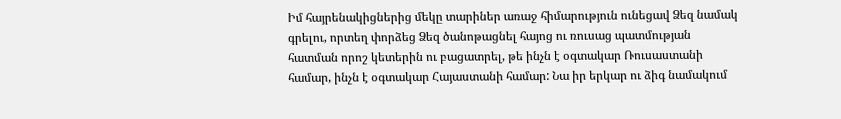Իմ հայրենակիցներից մեկը տարիներ առաջ հիմարություն ունեցավ Ձեզ նամակ գրելու, որտեղ փորձեց Ձեզ ծանոթացնել հայոց ու ռուսաց պատմության հատման որոշ կետերին ու բացատրել, թե ինչն է օգտակար Ռուսաստանի համար, ինչն է օգտակար Հայաստանի համար: Նա իր երկար ու ձիգ նամակում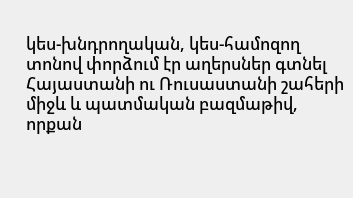կես-խնդրողական, կես-համոզող տոնով փորձում էր աղերսներ գտնել Հայաստանի ու Ռուսաստանի շահերի միջև և պատմական բազմաթիվ, որքան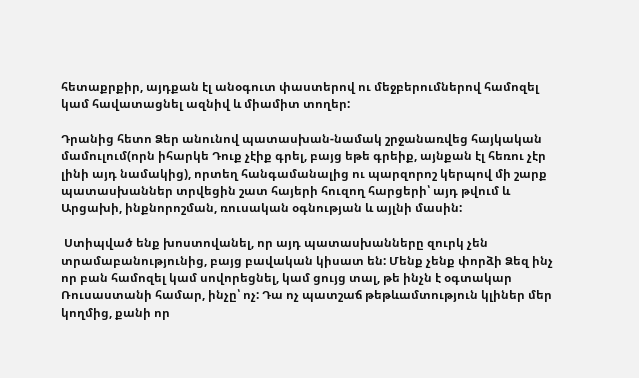հետաքրքիր, այդքան էլ անօգուտ փաստերով ու մեջբերումներով համոզել կամ հավատացնել ազնիվ և միամիտ տողեր:

Դրանից հետո Ձեր անունով պատասխան-նամակ շրջանառվեց հայկական մամուլում(որն իհարկե Դուք չէիք գրել, բայց եթե գրեիք, այնքան էլ հեռու չէր լինի այդ նամակից), որտեղ հանգամանալից ու պարզորոշ կերպով մի շարք պատասխաններ տրվեցին շատ հայերի հուզող հարցերի՝ այդ թվում և Արցախի, ինքնորոշման, ռուսական օգնության և այլնի մասին:

 Ստիպված ենք խոստովանել, որ այդ պատասխանները զուրկ չեն տրամաբանությունից, բայց բավական կիսատ են: Մենք չենք փորձի Ձեզ ինչ որ բան համոզել կամ սովորեցնել, կամ ցույց տալ, թե ինչն է օգտակար Ռուսաստանի համար, ինչը՝ ոչ: Դա ոչ պատշաճ թեթևամտություն կլիներ մեր կողմից, քանի որ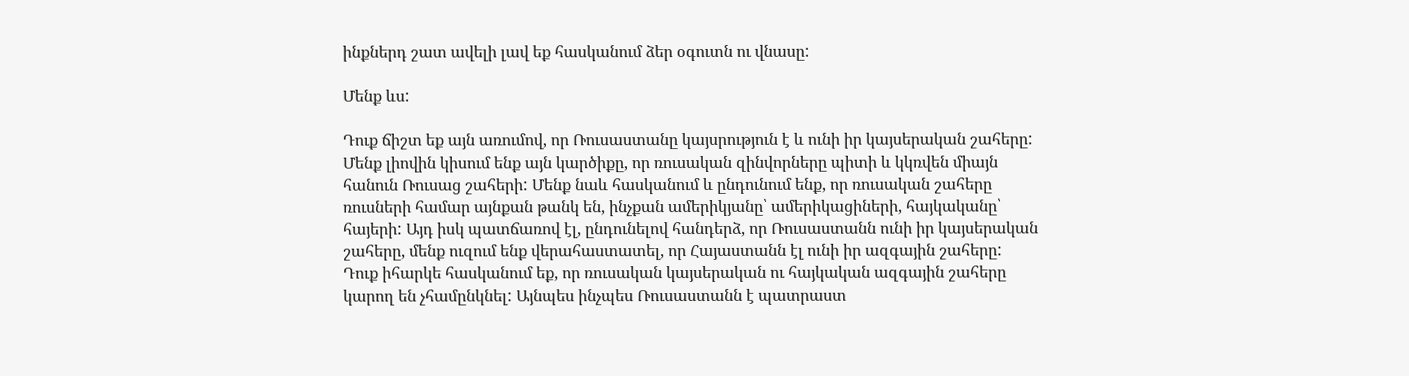ինքներդ շատ ավելի լավ եք հասկանում ձեր օգուտն ու վնասը:

Մենք ևս:

Դուք ճիշտ եք այն առումով, որ Ռուսաստանը կայսրություն է և ունի իր կայսերական շահերը: Մենք լիովին կիսում ենք այն կարծիքը, որ ռուսական զինվորները պիտի և կկռվեն միայն հանուն Ռուսաց շահերի: Մենք նաև հասկանում և ընդունում ենք, որ ռուսական շահերը ռուսների համար այնքան թանկ են, ինչքան ամերիկյանը՝ ամերիկացիների, հայկականը՝ հայերի: Այդ իսկ պատճառով էլ, ընդունելով հանդերձ, որ Ռուսաստանն ունի իր կայսերական շահերը, մենք ուզում ենք վերահաստատել, որ Հայաստանն էլ ունի իր ազգային շահերը: Դուք իհարկե հասկանում եք, որ ռուսական կայսերական ու հայկական ազգային շահերը կարող են չհամընկնել: Այնպես ինչպես Ռուսաստանն է պատրաստ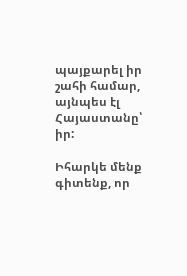պայքարել իր շահի համար, այնպես էլ Հայաստանը՝ իր:

Իհարկե մենք գիտենք, որ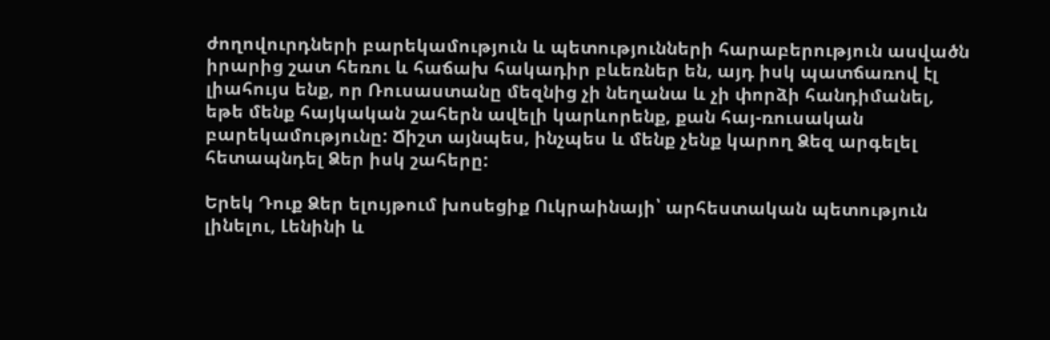ժողովուրդների բարեկամություն և պետությունների հարաբերություն ասվածն իրարից շատ հեռու և հաճախ հակադիր բևեռներ են, այդ իսկ պատճառով էլ լիահույս ենք, որ Ռուսաստանը մեզնից չի նեղանա և չի փորձի հանդիմանել, եթե մենք հայկական շահերն ավելի կարևորենք, քան հայ-ռուսական բարեկամությունը: Ճիշտ այնպես, ինչպես և մենք չենք կարող Ձեզ արգելել հետապնդել Ձեր իսկ շահերը:

Երեկ Դուք Ձեր ելույթում խոսեցիք Ուկրաինայի՝ արհեստական պետություն լինելու, Լենինի և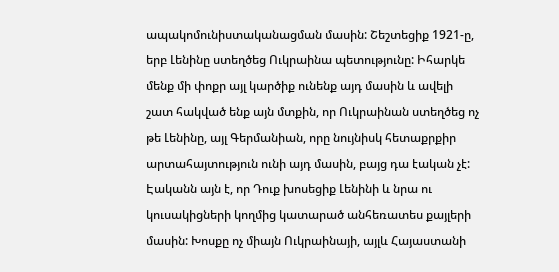ապակոմունիստականացման մասին: Շեշտեցիք 1921‑ը, երբ Լենինը ստեղծեց Ուկրաինա պետությունը: Իհարկե մենք մի փոքր այլ կարծիք ունենք այդ մասին և ավելի շատ հակված ենք այն մտքին, որ Ուկրաինան ստեղծեց ոչ թե Լենինը, այլ Գերմանիան, որը նույնիսկ հետաքրքիր արտահայտություն ունի այդ մասին, բայց դա էական չէ: Էականն այն է, որ Դուք խոսեցիք Լենինի և նրա ու կուսակիցների կողմից կատարած անհեռատես քայլերի մասին: Խոսքը ոչ միայն Ուկրաինայի, այլև Հայաստանի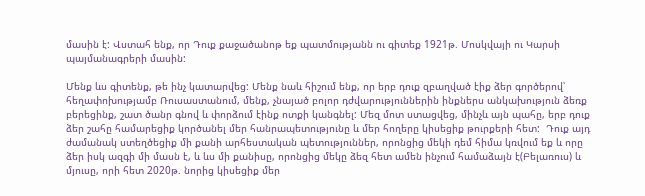մասին է: Վստահ ենք, որ Դուք քաջածանոթ եք պատմությանն ու գիտեք 1921թ. Մոսկվայի ու Կարսի պայմանագրերի մասին:

Մենք ևս գիտենք, թե ինչ կատարվեց: Մենք նաև հիշում ենք, որ երբ դուք զբաղված էիք ձեր գործերով՝ հեղափոխությամբ Ռուսաստանում, մենք, չնայած բոլոր դժվարություններին ինքներս անկախություն ձեռք բերեցինք, շատ ծանր գնով և փորձում էինք ոտքի կանգնել: Մեզ մոտ ստացվեց, մինչև այն պահը, երբ դուք ձեր շահը համարեցիք կործանել մեր հանրապետությունը և մեր հողերը կիսեցիք թուրքերի հետ:  Դուք այդ ժամանակ ստեղծեցիք մի քանի արհեստական պետություններ, որոնցից մեկի դեմ հիմա կռվում եք և որը ձեր իսկ ազգի մի մասն է, և ևս մի քանիսը, որոնցից մեկը ձեզ հետ ամեն ինչում համաձայն է(Բելառուս) և մյուսը, որի հետ 2020թ. նորից կիսեցիք մեր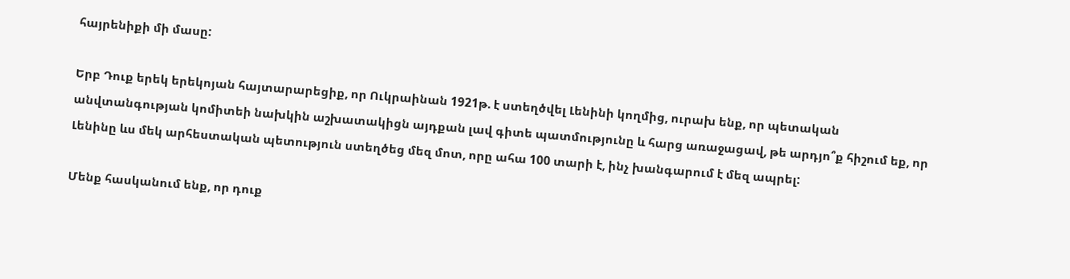հայրենիքի մի մասը:

Երբ Դուք երեկ երեկոյան հայտարարեցիք, որ Ուկրաինան 1921թ. է ստեղծվել Լենինի կողմից, ուրախ ենք, որ պետական անվտանգության կոմիտեի նախկին աշխատակիցն այդքան լավ գիտե պատմությունը և հարց առաջացավ, թե արդյո՞ք հիշում եք, որ Լենինը ևս մեկ արհեստական պետություն ստեղծեց մեզ մոտ, որը ահա 100 տարի է, ինչ խանգարում է մեզ ապրել:

Մենք հասկանում ենք, որ դուք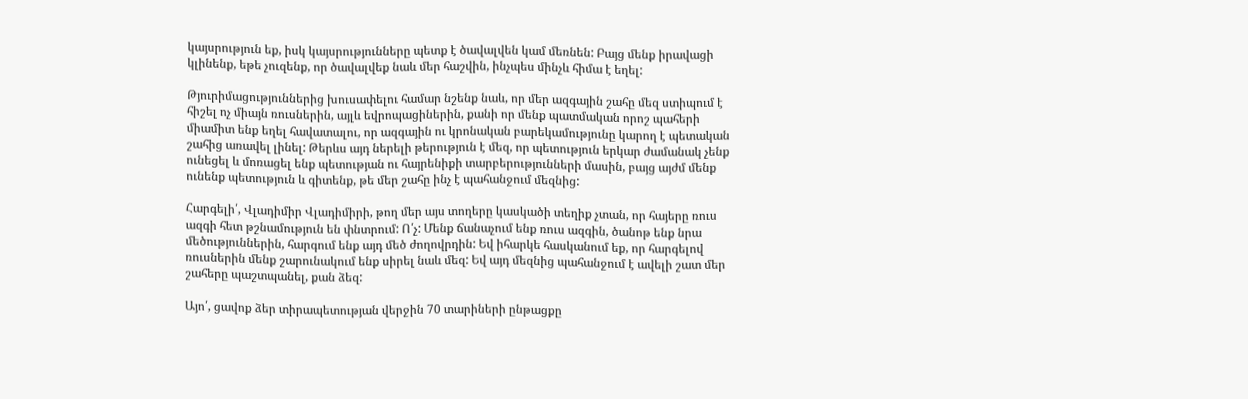կայսրություն եք, իսկ կայսրությունները պետք է ծավալվեն կամ մեռնեն: Բայց մենք իրավացի կլինենք, եթե չուզենք, որ ծավալվեք նաև մեր հաշվին, ինչպես մինչև հիմա է եղել:

Թյուրիմացություններից խուսափելու համար նշենք նաև, որ մեր ազգային շահը մեզ ստիպում է հիշել ոչ միայն ռուսներին, այլև եվրոպացիներին, քանի որ մենք պատմական որոշ պահերի միամիտ ենք եղել հավատալու, որ ազգային ու կրոնական բարեկամությունը կարող է պետական շահից առավել լինել: Թերևս այդ ներելի թերություն է մեզ, որ պետություն երկար ժամանակ չենք ունեցել և մոռացել ենք պետության ու հայրենիքի տարբերությունների մասին, բայց այժմ մենք ունենք պետություն և գիտենք, թե մեր շահը ինչ է պահանջում մեզնից:

Հարգելի՛, Վլադիմիր Վլադիմիրի, թող մեր այս տողերը կասկածի տեղիք չտան, որ հայերը ռուս ազգի հետ թշնամություն են փնտրում: Ո՛չ: Մենք ճանաչում ենք ռուս ազգին, ծանոթ ենք նրա մեծություններին, հարգում ենք այդ մեծ ժողովրդին: Եվ իհարկե հասկանում եք, որ հարգելով ռուսներին մենք շարունակում ենք սիրել նաև մեզ: Եվ այդ մեզնից պահանջում է ավելի շատ մեր շահերը պաշտպանել, քան ձեզ:

Այո՛, ցավոք ձեր տիրապետության վերջին 70 տարիների ընթացքը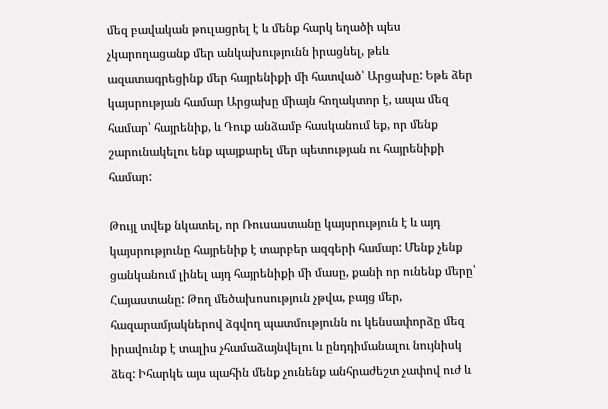մեզ բավական թուլացրել է և մենք հարկ եղածի պես չկարողացանք մեր անկախությունն իրացնել, թեև ազատագրեցինք մեր հայրենիքի մի հատված՝ Արցախը: Եթե ձեր կայսրության համար Արցախը միայն հողակտոր է, ապա մեզ համար՝ հայրենիք, և Դուք անձամբ հասկանում եք, որ մենք շարունակելու ենք պայքարել մեր պետության ու հայրենիքի համար:

Թույլ տվեք նկատել, որ Ռուսաստանը կայսրություն է և այդ կայսրությունը հայրենիք է տարբեր ազգերի համար: Մենք չենք ցանկանում լինել այդ հայրենիքի մի մասը, քանի որ ունենք մերը՝ Հայաստանը: Թող մեծախոսություն չթվա, բայց մեր, հազարամյակներով ձգվող պատմությունն ու կենսափորձը մեզ իրավունք է տալիս չհամաձայնվելու և ընդդիմանալու նույնիսկ ձեզ: Իհարկե այս պահին մենք չունենք անհրաժեշտ չափով ուժ և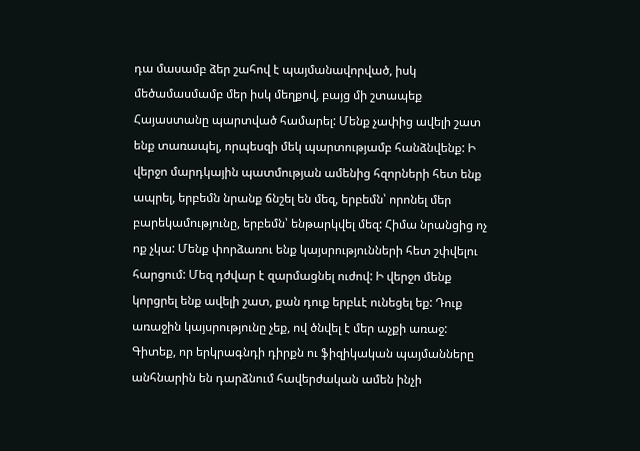դա մասամբ ձեր շահով է պայմանավորված, իսկ մեծամասմամբ մեր իսկ մեղքով, բայց մի շտապեք Հայաստանը պարտված համարել: Մենք չափից ավելի շատ ենք տառապել, որպեսզի մեկ պարտությամբ հանձնվենք: Ի վերջո մարդկային պատմության ամենից հզորների հետ ենք ապրել, երբեմն նրանք ճնշել են մեզ, երբեմն՝ որոնել մեր բարեկամությունը, երբեմն՝ ենթարկվել մեզ: Հիմա նրանցից ոչ ոք չկա: Մենք փորձառու ենք կայսրությունների հետ շփվելու հարցում: Մեզ դժվար է զարմացնել ուժով: Ի վերջո մենք կորցրել ենք ավելի շատ, քան դուք երբևէ ունեցել եք: Դուք առաջին կայսրությունը չեք, ով ծնվել է մեր աչքի առաջ: Գիտեք, որ երկրագնդի դիրքն ու ֆիզիկական պայմանները անհնարին են դարձնում հավերժական ամեն ինչի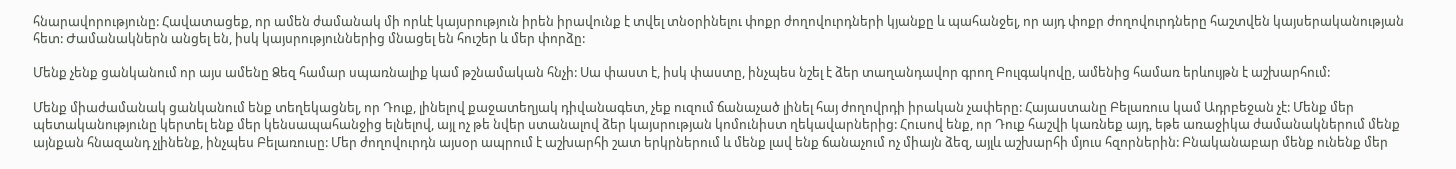հնարավորությունը: Հավատացեք, որ ամեն ժամանակ մի որևէ կայսրություն իրեն իրավունք է տվել տնօրինելու փոքր ժողովուրդների կյանքը և պահանջել, որ այդ փոքր ժողովուրդները հաշտվեն կայսերականության հետ: Ժամանակներն անցել են, իսկ կայսրություններից մնացել են հուշեր և մեր փորձը:

Մենք չենք ցանկանում որ այս ամենը Ձեզ համար սպառնալիք կամ թշնամական հնչի: Սա փաստ է, իսկ փաստը, ինչպես նշել է ձեր տաղանդավոր գրող Բուլգակովը, ամենից համառ երևույթն է աշխարհում:

Մենք միաժամանակ ցանկանում ենք տեղեկացնել, որ Դուք, լինելով քաջատեղյակ դիվանագետ, չեք ուզում ճանաչած լինել հայ ժողովրդի իրական չափերը: Հայաստանը Բելառուս կամ Ադրբեջան չէ: Մենք մեր պետականությունը կերտել ենք մեր կենսապահանջից ելնելով, այլ ոչ թե նվեր ստանալով ձեր կայսրության կոմունիստ ղեկավարներից: Հուսով ենք, որ Դուք հաշվի կառնեք այդ, եթե առաջիկա ժամանակներում մենք այնքան հնազանդ չլինենք, ինչպես Բելառուսը: Մեր ժողովուրդն այսօր ապրում է աշխարհի շատ երկրներում և մենք լավ ենք ճանաչում ոչ միայն ձեզ, այլև աշխարհի մյուս հզորներին: Բնականաբար մենք ունենք մեր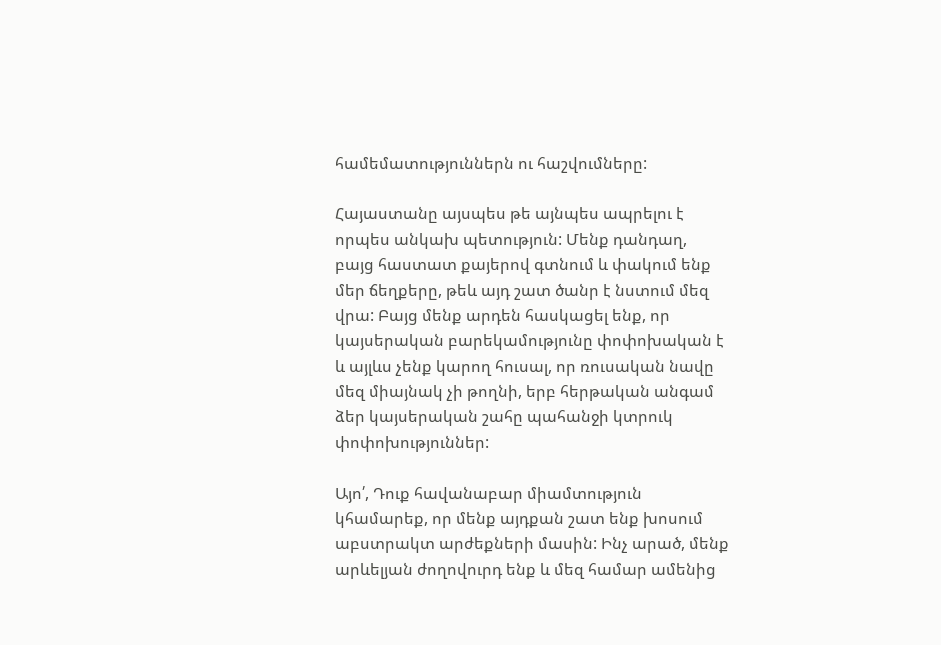համեմատություններն ու հաշվումները:

Հայաստանը այսպես թե այնպես ապրելու է որպես անկախ պետություն: Մենք դանդաղ, բայց հաստատ քայերով գտնում և փակում ենք մեր ճեղքերը, թեև այդ շատ ծանր է նստում մեզ վրա: Բայց մենք արդեն հասկացել ենք, որ կայսերական բարեկամությունը փոփոխական է և այլևս չենք կարող հուսալ, որ ռուսական նավը մեզ միայնակ չի թողնի, երբ հերթական անգամ ձեր կայսերական շահը պահանջի կտրուկ փոփոխություններ:

Այո՛, Դուք հավանաբար միամտություն կհամարեք, որ մենք այդքան շատ ենք խոսում աբստրակտ արժեքների մասին: Ինչ արած, մենք արևելյան ժողովուրդ ենք և մեզ համար ամենից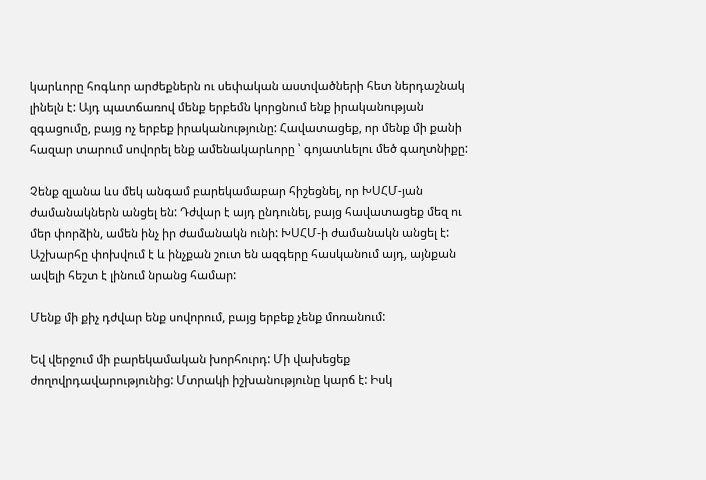կարևորը հոգևոր արժեքներն ու սեփական աստվածների հետ ներդաշնակ լինելն է: Այդ պատճառով մենք երբեմն կորցնում ենք իրականության զգացումը, բայց ոչ երբեք իրականությունը: Հավատացեք, որ մենք մի քանի հազար տարում սովորել ենք ամենակարևորը ՝ գոյատևելու մեծ գաղտնիքը:

Չենք զլանա ևս մեկ անգամ բարեկամաբար հիշեցնել, որ ԽՍՀՄ-յան ժամանակներն անցել են: Դժվար է այդ ընդունել, բայց հավատացեք մեզ ու մեր փորձին, ամեն ինչ իր ժամանակն ունի: ԽՍՀՄ‑ի ժամանակն անցել է: Աշխարհը փոխվում է և ինչքան շուտ են ազգերը հասկանում այդ, այնքան ավելի հեշտ է լինում նրանց համար:

Մենք մի քիչ դժվար ենք սովորում, բայց երբեք չենք մոռանում:

Եվ վերջում մի բարեկամական խորհուրդ: Մի վախեցեք ժողովրդավարությունից: Մտրակի իշխանությունը կարճ է: Իսկ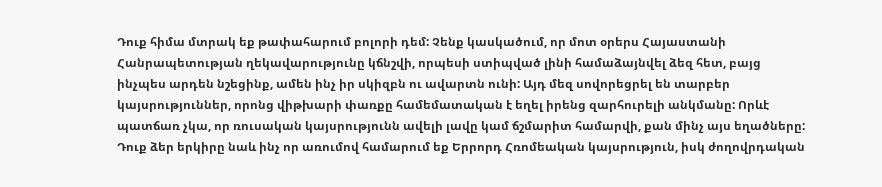Դուք հիմա մտրակ եք թափահարում բոլորի դեմ: Չենք կասկածում, որ մոտ օրերս Հայաստանի Հանրապետության ղեկավարությունը կճնշվի, որպեսի ստիպված լինի համաձայնվել ձեզ հետ, բայց ինչպես արդեն նշեցինք, ամեն ինչ իր սկիզբն ու ավարտն ունի: Այդ մեզ սովորեցրել են տարբեր կայսրություններ, որոնց վիթխարի փառքը համեմատական է եղել իրենց զարհուրելի անկմանը: Որևէ պատճառ չկա, որ ռուսական կայսրությունն ավելի լավը կամ ճշմարիտ համարվի, քան մինչ այս եղածները: Դուք ձեր երկիրը նաև ինչ որ առումով համարում եք Երրորդ Հռոմեական կայսրություն, իսկ ժողովրդական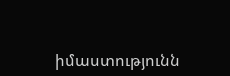իմաստությունն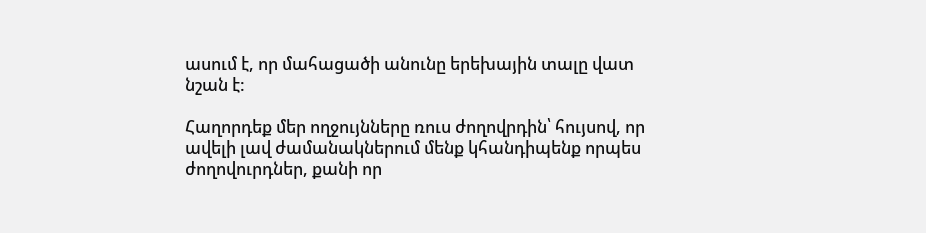ասում է, որ մահացածի անունը երեխային տալը վատ նշան է:

Հաղորդեք մեր ողջույնները ռուս ժողովրդին՝ հույսով, որ ավելի լավ ժամանակներում մենք կհանդիպենք որպես ժողովուրդներ, քանի որ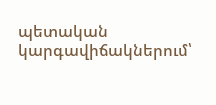պետական կարգավիճակներում՝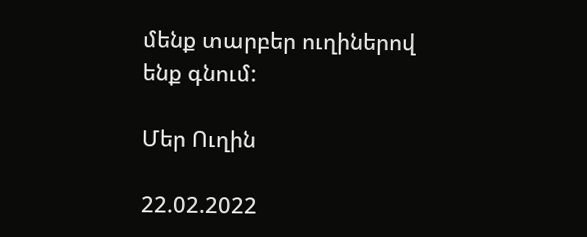մենք տարբեր ուղիներով ենք գնում:

Մեր Ուղին

22.02.2022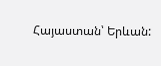Հայաստան՝ Երևան: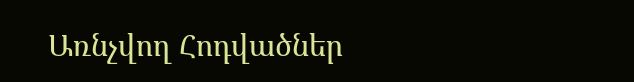Առնչվող Հոդվածներ